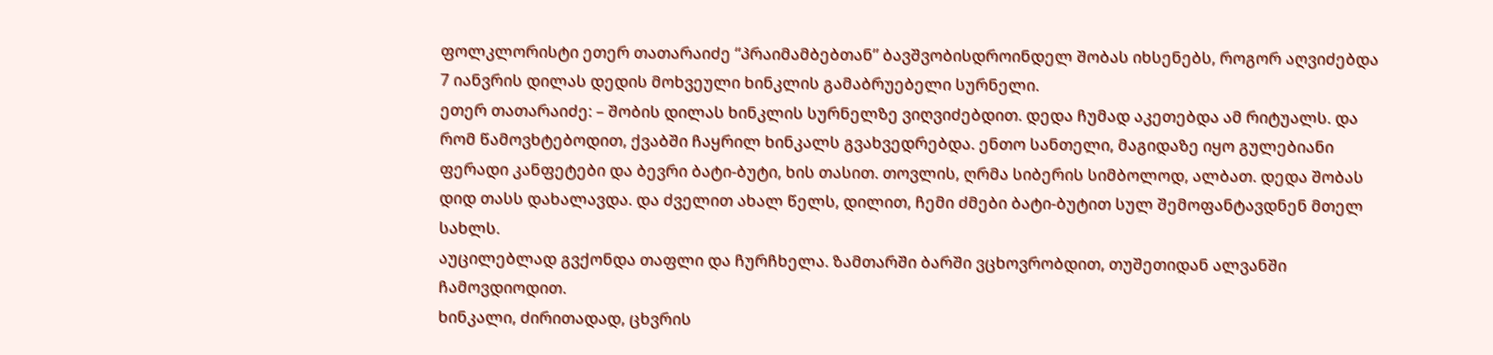ფოლკლორისტი ეთერ თათარაიძე “პრაიმამბებთან” ბავშვობისდროინდელ შობას იხსენებს, როგორ აღვიძებდა 7 იანვრის დილას დედის მოხვეული ხინკლის გამაბრუებელი სურნელი.
ეთერ თათარაიძე: – შობის დილას ხინკლის სურნელზე ვიღვიძებდით. დედა ჩუმად აკეთებდა ამ რიტუალს. და რომ წამოვხტებოდით, ქვაბში ჩაყრილ ხინკალს გვახვედრებდა. ენთო სანთელი, მაგიდაზე იყო გულებიანი ფერადი კანფეტები და ბევრი ბატი-ბუტი, ხის თასით. თოვლის, ღრმა სიბერის სიმბოლოდ, ალბათ. დედა შობას დიდ თასს დახალავდა. და ძველით ახალ წელს, დილით, ჩემი ძმები ბატი-ბუტით სულ შემოფანტავდნენ მთელ სახლს.
აუცილებლად გვქონდა თაფლი და ჩურჩხელა. ზამთარში ბარში ვცხოვრობდით, თუშეთიდან ალვანში ჩამოვდიოდით.
ხინკალი, ძირითადად, ცხვრის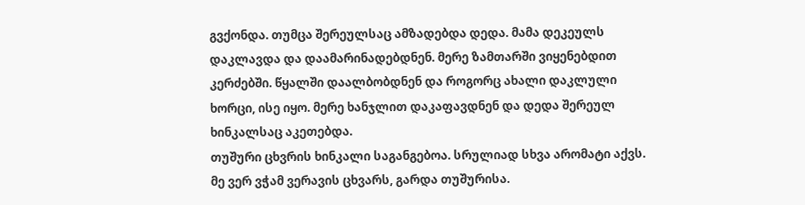გვქონდა. თუმცა შერეულსაც ამზადებდა დედა. მამა დეკეულს დაკლავდა და დაამარინადებდნენ. მერე ზამთარში ვიყენებდით კერძებში. წყალში დაალბობდნენ და როგორც ახალი დაკლული ხორცი, ისე იყო. მერე ხანჯლით დაკაფავდნენ და დედა შერეულ ხინკალსაც აკეთებდა.
თუშური ცხვრის ხინკალი საგანგებოა. სრულიად სხვა არომატი აქვს. მე ვერ ვჭამ ვერავის ცხვარს, გარდა თუშურისა.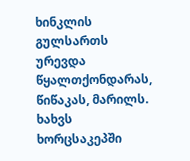ხინკლის გულსართს ურევდა წყალთქონდარას, წიწაკას, მარილს. ხახვს ხორცსაკეპში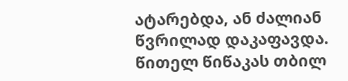ატარებდა, ან ძალიან წვრილად დაკაფავდა. წითელ წიწაკას თბილ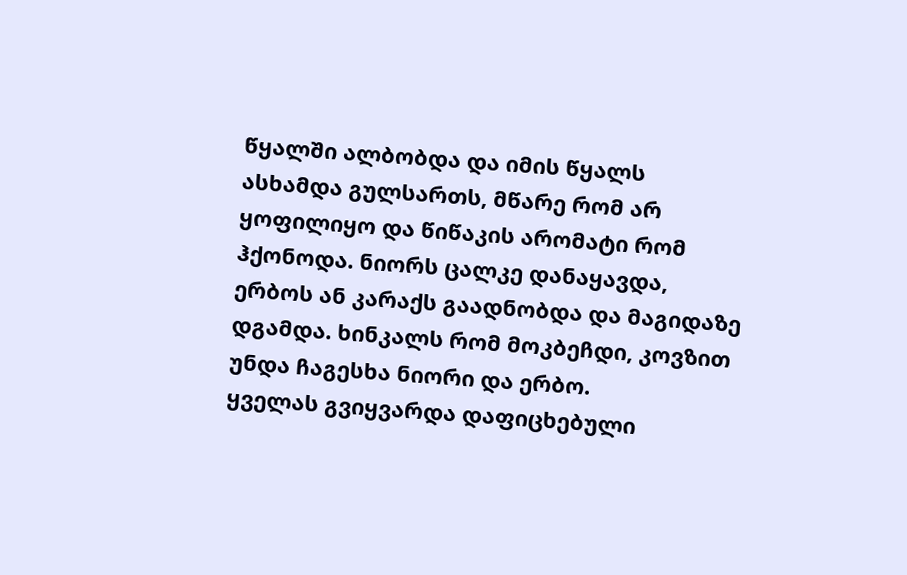წყალში ალბობდა და იმის წყალს ასხამდა გულსართს, მწარე რომ არ ყოფილიყო და წიწაკის არომატი რომ ჰქონოდა. ნიორს ცალკე დანაყავდა, ერბოს ან კარაქს გაადნობდა და მაგიდაზე დგამდა. ხინკალს რომ მოკბეჩდი, კოვზით უნდა ჩაგესხა ნიორი და ერბო.
ყველას გვიყვარდა დაფიცხებული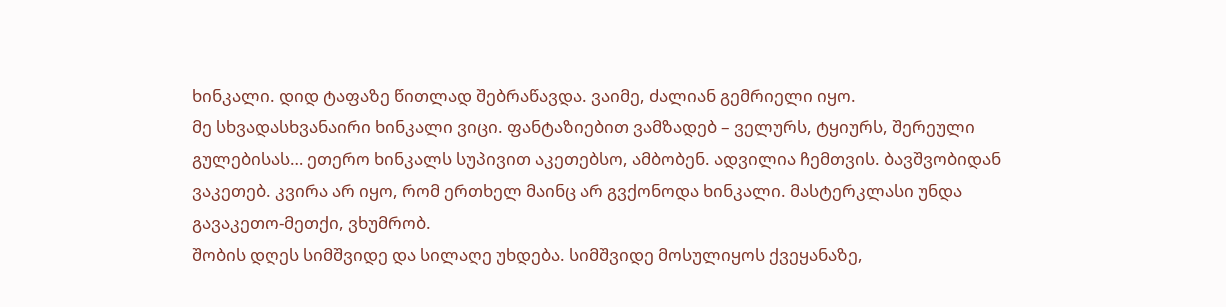ხინკალი. დიდ ტაფაზე წითლად შებრაწავდა. ვაიმე, ძალიან გემრიელი იყო.
მე სხვადასხვანაირი ხინკალი ვიცი. ფანტაზიებით ვამზადებ – ველურს, ტყიურს, შერეული გულებისას… ეთერო ხინკალს სუპივით აკეთებსო, ამბობენ. ადვილია ჩემთვის. ბავშვობიდან ვაკეთებ. კვირა არ იყო, რომ ერთხელ მაინც არ გვქონოდა ხინკალი. მასტერკლასი უნდა გავაკეთო-მეთქი, ვხუმრობ.
შობის დღეს სიმშვიდე და სილაღე უხდება. სიმშვიდე მოსულიყოს ქვეყანაზე,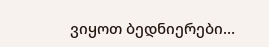ვიყოთ ბედნიერები…